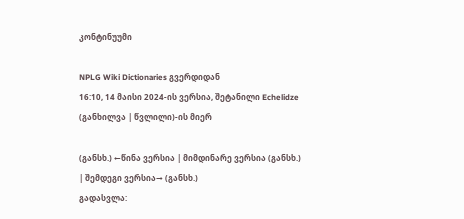კონტინუუმი

NPLG Wiki Dictionaries გვერდიდან
16:10, 14 მაისი 2024-ის ვერსია, შეტანილი Echelidze (განხილვა | წვლილი)-ის მიერ

(განსხ.) ←წინა ვერსია | მიმდინარე ვერსია (განსხ.) | შემდეგი ვერსია→ (განსხ.)
გადასვლა: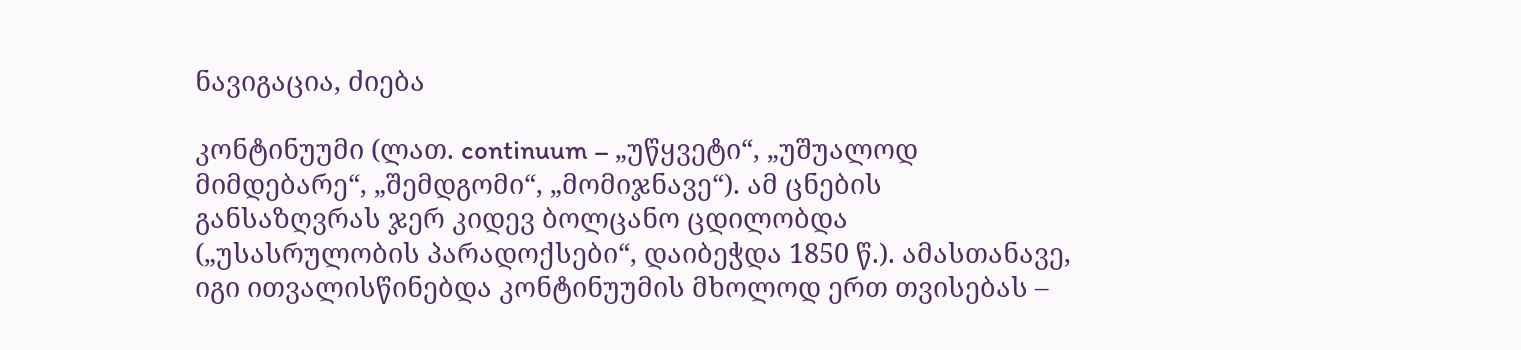ნავიგაცია, ძიება

კონტინუუმი (ლათ. continuum – „უწყვეტი“, „უშუალოდ მიმდებარე“, „შემდგომი“, „მომიჯნავე“). ამ ცნების განსაზღვრას ჯერ კიდევ ბოლცანო ცდილობდა („უსასრულობის პარადოქსები“, დაიბეჭდა 1850 წ.). ამასთანავე, იგი ითვალისწინებდა კონტინუუმის მხოლოდ ერთ თვისებას –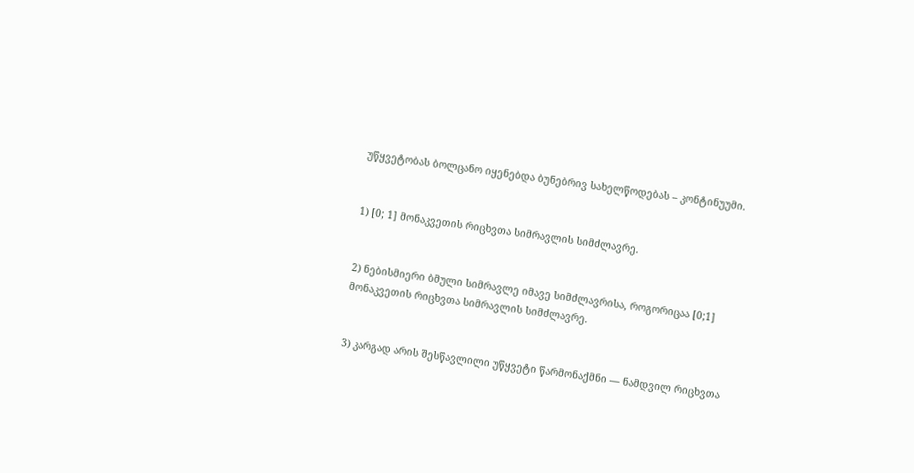უწყვეტობას ბოლცანო იყენებდა ბუნებრივ სახელწოდებას – კონტინუუმი.


1) [0; 1] მონაკვეთის რიცხვთა სიმრავლის სიმძლავრე.


2) ნებისმიერი ბმული სიმრავლე იმავე სიმძლავრისა, როგორიცაა [0;1] მონაკვეთის რიცხვთა სიმრავლის სიმძლავრე.


3) კარგად არის შესწავლილი უწყვეტი წარმონაქმნი — ნამდვილ რიცხვთა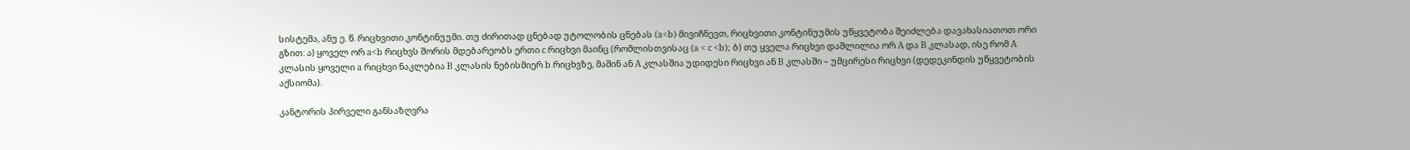სისტემა, ანუ ე. წ. რიცხვითი კონტინუუმი. თუ ძირითად ცნებად უტოლობის ცნებას (a<b) მივიჩნევთ, რიცხვითი კონტინუუმის უწყვეტობა შეიძლება დავახასიათოთ ორი გზით: ა) ყოველ ორ a<b რიცხვს შორის მდებარეობს ერთი c რიცხვი მაინც (რომლისთვისაც (a < c <b); ბ) თუ ყველა რიცხვი დაშლილია ორ A და B კლასად, ისე რომ A კლასის ყოველი a რიცხვი ნაკლებია B კლასის ნებისმიერ b რიცხვზე, მაშინ ან A კლასშია უდიდესი რიცხვი ან B კლასში – უმცირესი რიცხვი (დედეკინდის უწყვეტობის აქსიომა).

კანტორის პირველი განსაზღვრა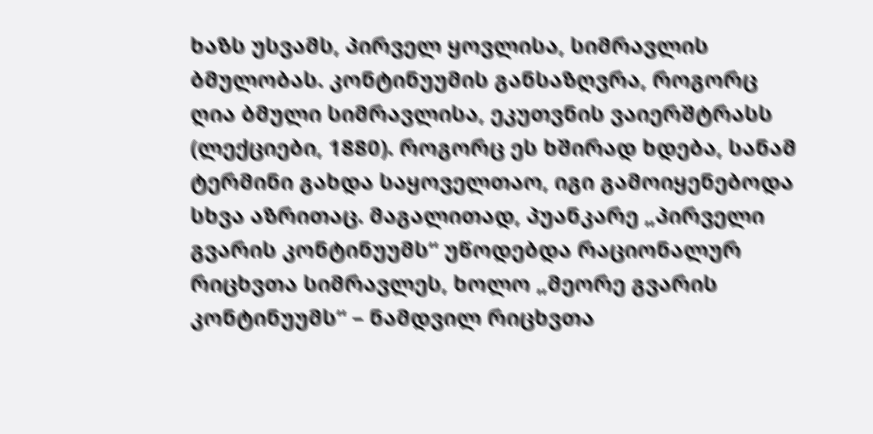ხაზს უსვამს, პირველ ყოვლისა, სიმრავლის ბმულობას. კონტინუუმის განსაზღვრა, როგორც ღია ბმული სიმრავლისა, ეკუთვნის ვაიერშტრასს (ლექციები, 1880). როგორც ეს ხშირად ხდება, სანამ ტერმინი გახდა საყოველთაო, იგი გამოიყენებოდა სხვა აზრითაც. მაგალითად, პუანკარე „პირველი გვარის კონტინუუმს“ უწოდებდა რაციონალურ რიცხვთა სიმრავლეს, ხოლო „მეორე გვარის კონტინუუმს“ – ნამდვილ რიცხვთა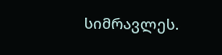სიმრავლეს.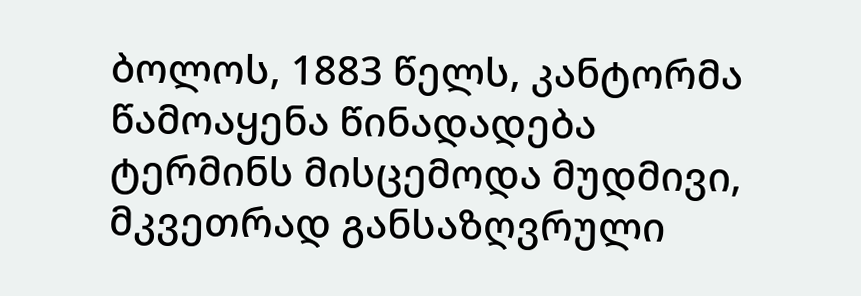ბოლოს, 1883 წელს, კანტორმა წამოაყენა წინადადება ტერმინს მისცემოდა მუდმივი, მკვეთრად განსაზღვრული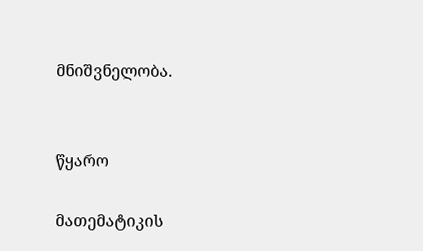მნიშვნელობა.


წყარო

მათემატიკის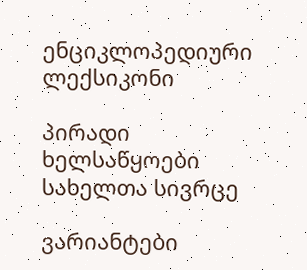ენციკლოპედიური ლექსიკონი

პირადი ხელსაწყოები
სახელთა სივრცე

ვარიანტები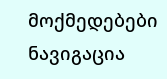მოქმედებები
ნავიგაცია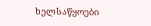ხელსაწყოები